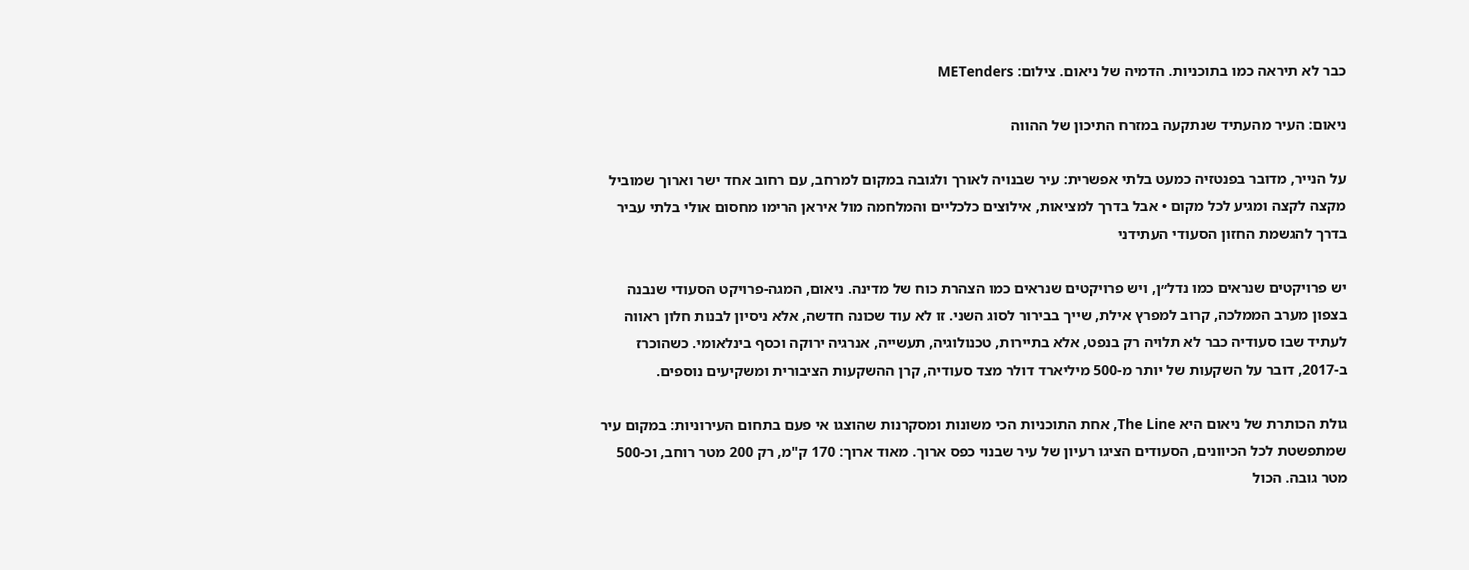כבר לא תיראה כמו בתוכניות. הדמיה של ניאום. צילום: METenders

ניאום: העיר מהעתיד שנתקעה במזרח התיכון של ההווה

על הנייר, מדובר בפנטזיה כמעט בלתי אפשרית: עיר שבנויה לאורך ולגובה במקום למרחב, עם רחוב אחד ישר וארוך שמוביל מקצה לקצה ומגיע לכל מקום • אבל בדרך למציאות, אילוצים כלכליים והמלחמה מול איראן הרימו מחסום אולי בלתי עביר בדרך להגשמת החזון הסעודי העתידני

יש פרויקטים שנראים כמו נדל״ן, ויש פרויקטים שנראים כמו הצהרת כוח של מדינה. ניאום, המגה-פרויקט הסעודי שנבנה בצפון מערב הממלכה, קרוב למפרץ אילת, שייך בבירור לסוג השני. זו לא עוד שכונה חדשה, אלא ניסיון לבנות חלון ראווה לעתיד שבו סעודיה כבר לא תלויה רק בנפט, אלא בתיירות, טכנולוגיה, תעשייה, אנרגיה ירוקה וכסף בינלאומי. כשהוכרז ב-2017, דובר על השקעות של יותר מ-500 מיליארד דולר מצד סעודיה, קרן ההשקעות הציבורית ומשקיעים נוספים.

גולת הכותרת של ניאום היא The Line, אחת התוכניות הכי משונות ומסקרנות שהוצגו אי פעם בתחום העירוניות: במקום עיר שמתפשטת לכל הכיוונים, הסעודים הציגו רעיון של עיר שבנוי כפס ארוך. מאוד ארוך: 170 ק"מ, רק 200 מטר רוחב, וכ-500 מטר גובה. הכול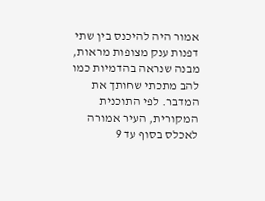אמור היה להיכנס בין שתי דפנות ענק מצופות מראות, מבנה שנראה בהדמיות כמו להב מתכתי שחותך את המדבר. לפי התוכנית המקורית, העיר אמורה לאכלס בסוף עד 9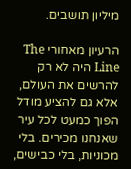מיליון תושבים.

הרעיון מאחורי The Line היה לא רק להרשים את העולם, אלא גם להציע מודל הפוך כמעט לכל עיר שאנחנו מכירים. בלי מכוניות, בלי כבישים,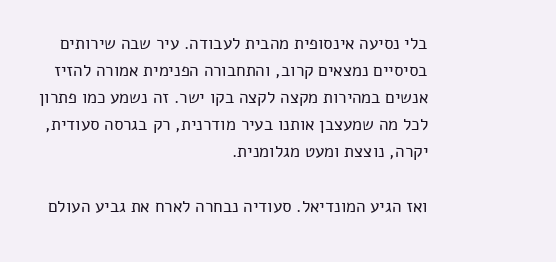בלי נסיעה אינסופית מהבית לעבודה. עיר שבה שירותים בסיסיים נמצאים קרוב, והתחבורה הפנימית אמורה להזיז אנשים במהירות מקצה לקצה בקו ישר. זה נשמע כמו פתרון לכל מה שמעצבן אותנו בעיר מודרנית, רק בגרסה סעודית, יקרה, נוצצת ומעט מגלומנית.

ואז הגיע המונדיאל. סעודיה נבחרה לארח את גביע העולם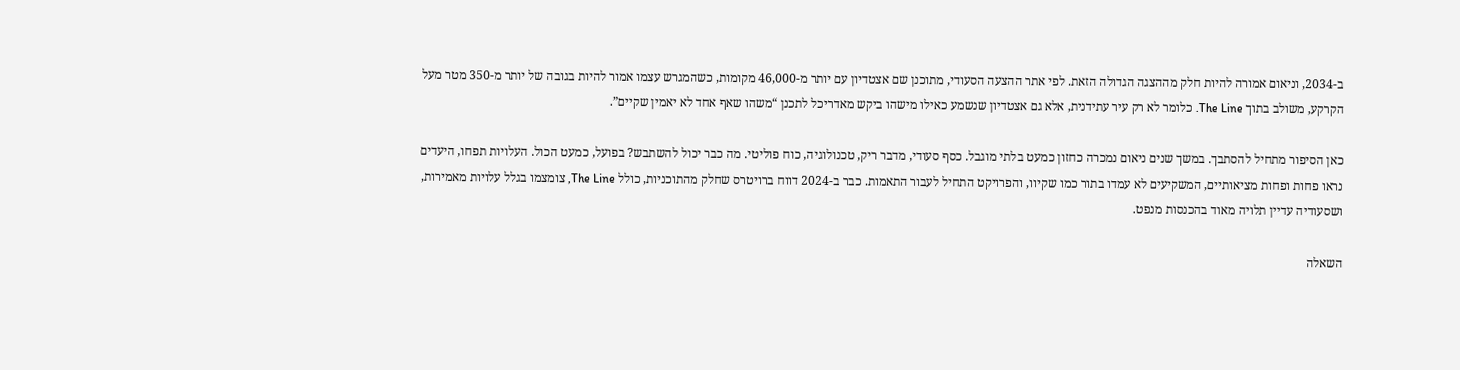ב-2034, וניאום אמורה להיות חלק מההצגה הגדולה הזאת. לפי אתר ההצעה הסעודי, מתוכנן שם אצטדיון עם יותר מ-46,000 מקומות, כשהמגרש עצמו אמור להיות בגובה של יותר מ-350 מטר מעל הקרקע, משולב בתוך The Line. כלומר לא רק עיר עתידנית, אלא גם אצטדיון שנשמע כאילו מישהו ביקש מאדריכל לתכנן “משהו שאף אחד לא יאמין שקיים”.

כאן הסיפור מתחיל להסתבך. במשך שנים ניאום נמכרה כחזון כמעט בלתי מוגבל. כסף סעודי, מדבר ריק, טכנולוגיה, כוח פוליטי. מה כבר יכול להשתבש? בפועל, כמעט הכול. העלויות תפחו, היעדים נראו פחות ופחות מציאותיים, המשקיעים לא עמדו בתור כמו שקיוו, והפרויקט התחיל לעבור התאמות. כבר ב-2024 דווח ברויטרס שחלק מהתוכניות, כולל The Line, צומצמו בגלל עלויות מאמירות, ושסעודיה עדיין תלויה מאוד בהכנסות מנפט.

השאלה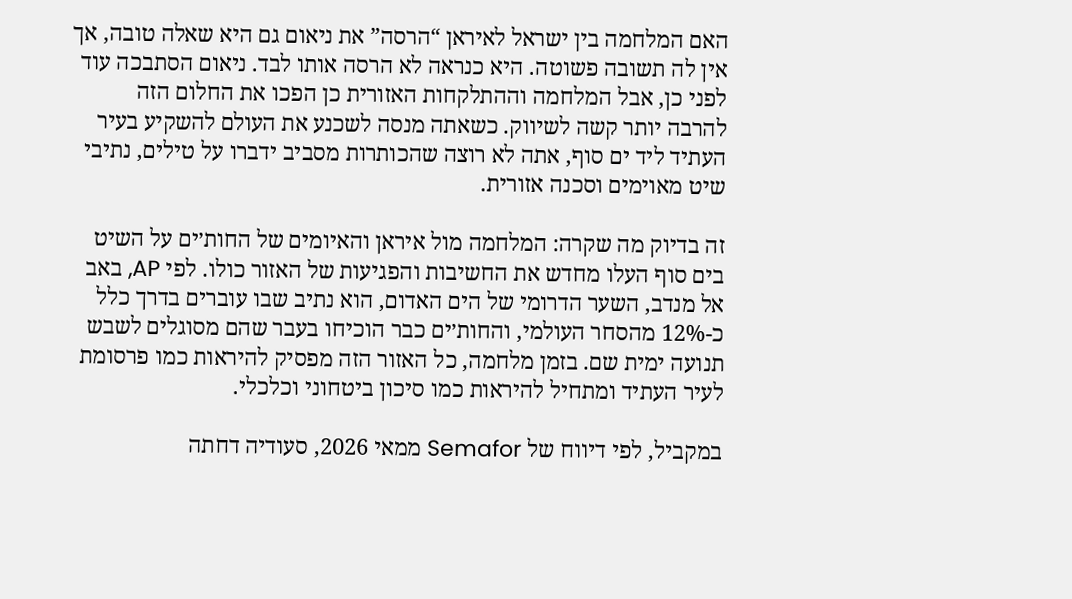האם המלחמה בין ישראל לאיראן “הרסה” את ניאום גם היא שאלה טובה, אך אין לה תשובה פשוטה. היא כנראה לא הרסה אותו לבד. ניאום הסתבכה עוד לפני כן, אבל המלחמה וההתלקחות האזורית כן הפכו את החלום הזה להרבה יותר קשה לשיווק. כשאתה מנסה לשכנע את העולם להשקיע בעיר העתיד ליד ים סוף, אתה לא רוצה שהכותרות מסביב ידברו על טילים, נתיבי שיט מאוימים וסכנה אזורית.

זה בדיוק מה שקרה: המלחמה מול איראן והאיומים של החות׳ים על השיט בים סוף העלו מחדש את החשיבות והפגיעות של האזור כולו. לפי AP, באב אל מנדב, השער הדרומי של הים האדום, הוא נתיב שבו עוברים בדרך כלל כ-12% מהסחר העולמי, והחות׳ים כבר הוכיחו בעבר שהם מסוגלים לשבש תנועה ימית שם. בזמן מלחמה, כל האזור הזה מפסיק להיראות כמו פרסומת לעיר העתיד ומתחיל להיראות כמו סיכון ביטחוני וכלכלי.

במקביל, לפי דיווח של Semafor ממאי 2026, סעודיה דחתה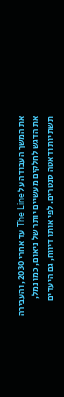את המשך העבודה על The Line עד אחרי 2030, והעבירה את הדגש לחלקים מעשיים יותר של ניאום, כמו נמל, תשתיות ודאטה סנטרים. לפי אותו דיווח, גם היעדים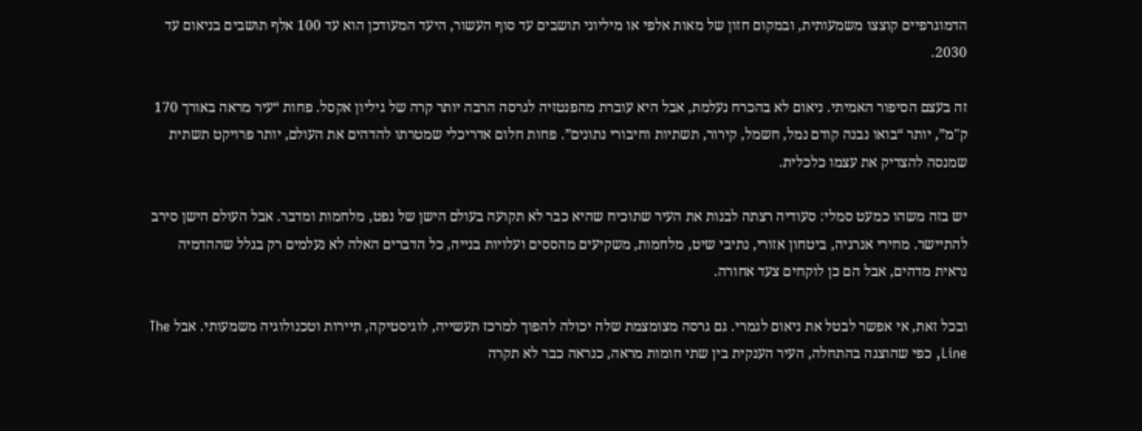הדמוגרפיים קוצצו משמעותית, ובמקום חזון של מאות אלפי או מיליוני תושבים עד סוף העשור, היעד המעודכן הוא עד 100 אלף תושבים בניאום עד 2030.

זה בעצם הסיפור האמיתי. ניאום לא בהכרח נעלמת, אבל היא עוברת מהפנטזיה לגרסה הרבה יותר קרה של גיליון אקסל. פחות “עיר מראה באורך 170 ק"מ”, יותר “בואו נבנה קודם נמל, חשמל, קירור, תשתיות וחיבורי נתונים”. פחות חלום אדריכלי שמטרתו להדהים את העולם, יותר פרויקט תשתית שמנסה להצדיק את עצמו כלכלית.

יש בזה משהו כמעט סמלי: סעודיה רצתה לבנות את העיר שתוכיח שהיא כבר לא תקועה בעולם הישן של נפט, מלחמות ומדבר. אבל העולם הישן סירב להתיישר. מחירי אנרגיה, ביטחון אזורי, נתיבי שיט, מלחמות, משקיעים מהססים ועלויות בנייה, כל הדברים האלה לא נעלמים רק בגלל שההדמיה נראית מדהים, אבל הם כן לוקחים צעד אחורה.

ובכל זאת, אי אפשר לבטל את ניאום לגמרי. גם גרסה מצומצמת שלה יכולה להפוך למרכז תעשייה, לוגיסטיקה, תיירות וטכנולוגיה משמעותי. אבל The Line, כפי שהוצגה בהתחלה, העיר הענקית בין שתי חומות מראה, כנראה כבר לא תקרה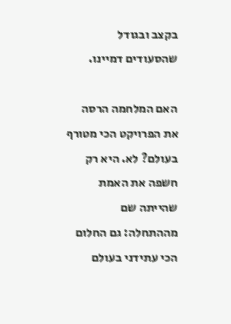בקצב ובגודל שהסעודים דמיינו.

האם המלחמה הרסה את הפרויקט הכי מטורף בעולם? לא. היא רק חשפה את האמת שהייתה שם מההתחלה: גם החלום הכי עתידני בעולם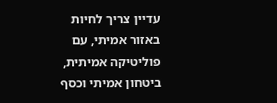עדיין צריך לחיות באזור אמיתי, עם פוליטיקה אמיתית, ביטחון אמיתי וכסף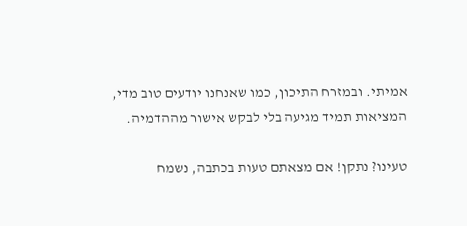אמיתי. ובמזרח התיכון, כמו שאנחנו יודעים טוב מדי, המציאות תמיד מגיעה בלי לבקש אישור מההדמיה.

טעינו? נתקן! אם מצאתם טעות בכתבה, נשמח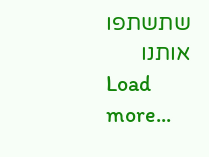שתשתפו אותנו
Load more...